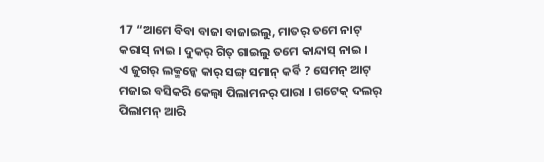17 “ଆମେ ବିବା ବାଜା ବାଜାଇଲୁ, ମାତର୍ ତମେ ନାଟ୍ କରାସ୍ ନାଇ । ଦୁକର୍ ଗିତ୍ ଗାଇଲୁ ତମେ କାନ୍ଦାସ୍ ନାଇ ।
ଏ ଜୁଗର୍ ଲକ୍ମନ୍କେ କାର୍ ସଙ୍ଗ୍ ସମାନ୍ କର୍ବି ? ସେମନ୍ ଆଟ୍ ମଜାଇ ବସିକରି କେଲ୍ବା ପିଲାମନର୍ ପାରା । ଗଟେକ୍ ଦଲର୍ ପିଲାମନ୍ ଆରି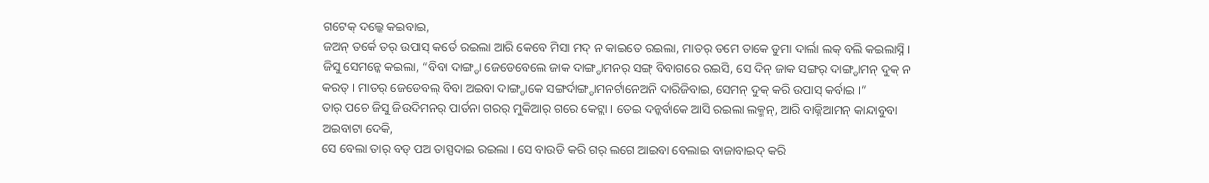ଗଟେକ୍ ଦଲ୍କେ କଇବାଇ,
ଜଅନ୍ ତର୍କେ ତର୍ ଉପାସ୍ କର୍ତେ ରଇଲା ଆରି କେବେ ମିସା ମଦ୍ ନ କାଇତେ ରଇଲା, ମାତର୍ ତମେ ତାକେ ଡୁମା ଦାର୍ଲା ଲକ୍ ବଲି କଇଲାସ୍ନି ।
ଜିସୁ ସେମନ୍କେ କଇଲା, “ବିବା ଦାଙ୍ଗ୍ଡା ଜେଡେବେଲେ ଜାକ ଦାଙ୍ଗ୍ଡାମନର୍ ସଙ୍ଗ୍ ବିବାଗରେ ରଇସି, ସେ ଦିନ୍ ଜାକ ସଙ୍ଗର୍ ଦାଙ୍ଗ୍ଡାମନ୍ ଦୁକ୍ ନ କରତ୍ । ମାତର୍ ଜେଡେବଲ୍ ବିବା ଅଇବା ଦାଙ୍ଗ୍ଡାକେ ସଙ୍ଗର୍ଦାଙ୍ଗ୍ଡାମନର୍ଟାନେଅନି ଦାରିଜିବାଇ, ସେମନ୍ ଦୁକ୍ କରି ଉପାସ୍ କର୍ବାଇ ।”
ତାର୍ ପଚେ ଜିସୁ ଜିଉଦିମନର୍ ପାର୍ତନା ଗରର୍ ମୁକିଆର୍ ଗରେ କେଟ୍ଲା । ତେଇ ଦନ୍କର୍ବାକେ ଆସି ରଇଲା ଲକ୍ମନ୍, ଆରି ବାଜ୍ନିଆମନ୍ କାନ୍ଦାବୁବା ଅଇବାଟା ଦେକି,
ସେ ବେଲା ତାର୍ ବଡ୍ ପଅ ତାସ୍ପଦାଇ ରଇଲା । ସେ ବାଉଡି କରି ଗର୍ ଲଗେ ଆଇବା ବେଲାଇ ବାଜାବାଇଦ୍ କରି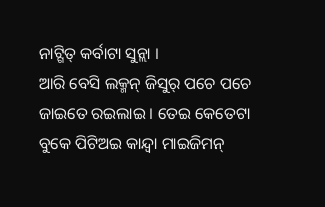ନାଟ୍ଗିତ୍ କର୍ବାଟା ସୁନ୍ଲା ।
ଆରି ବେସି ଲକ୍ମନ୍ ଜିସୁର୍ ପଚେ ପଚେ ଜାଇତେ ରଇଲାଇ । ତେଇ କେତେଟା ବୁକେ ପିଟିଅଇ କାନ୍ଦ୍ବା ମାଇଜିମନ୍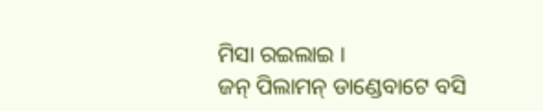ମିସା ରଇଲାଇ ।
ଜନ୍ ପିଲାମନ୍ ଡାଣ୍ଡେବାଟେ ବସି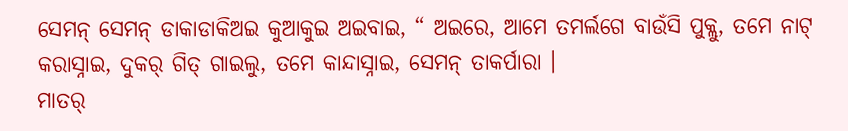ସେମନ୍ ସେମନ୍ ଡାକାଡାକିଅଇ କୁଆକୁଇ ଅଇବାଇ, “ ଅଇରେ, ଆମେ ତମର୍ଲଗେ ବାଉଁସି ପୁକ୍ଲୁ, ତମେ ନାଟ୍ କରାସ୍ନାଇ, ଦୁକର୍ ଗିତ୍ ଗାଇଲୁ, ତମେ କାନ୍ଦାସ୍ନାଇ, ସେମନ୍ ତାକର୍ପାରା ।
ମାତର୍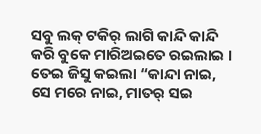ସବୁ ଲକ୍ ଟକିର୍ ଲାଗି କାନ୍ଦି କାନ୍ଦି କରି ବୁକେ ମାରିଅଇତେ ରଇଲାଇ । ତେଇ ଜିସୁ କଇଲା “କାନ୍ଦା ନାଇ, ସେ ମରେ ନାଇ, ମାତର୍ ସଇ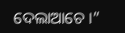ଦେଲାଆଚେ ।”